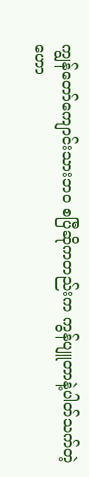ကျွန်တော်ကျောင်းသားဘဝ စပြီဆိုကတည်းက ကွန်ပျူတာနဲ့ပါတ်သက်တဲ့ ဟော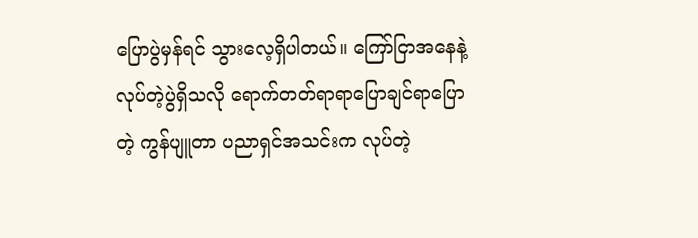ပြောပွဲမှန်ရင် သွားလေ့ရှိပါတယ်။ ကြော်ငြာအနေနဲ့လုပ်တဲ့ပွဲရှိသလို ရောက်တတ်ရာရာပြောချင်ရာပြောတဲ့ ကွန်ပျူတာ ပညာရှင်အသင်းက လုပ်တဲ့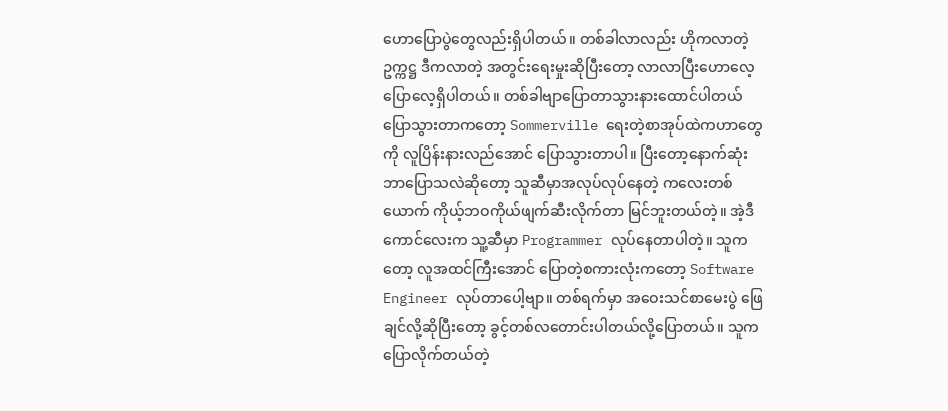ဟောပြောပွဲတွေလည်းရှိပါတယ်။ တစ်ခါလာလည်း ဟိုကလာတဲ့ဥက္ကဋ္ဌ ဒီကလာတဲ့ အတွင်းရေးမှုးဆိုပြီးတော့ လာလာပြီးဟောလေ့ပြောလေ့ရှိပါတယ်။ တစ်ခါဗျာပြောတာသွားနားထောင်ပါတယ် ပြောသွားတာကတော့ Sommerville ရေးတဲ့စာအုပ်ထဲကဟာတွေကို လူပြိန်းနားလည်အောင် ပြောသွားတာပါ။ ပြီးတော့နောက်ဆုံး ဘာပြောသလဲဆိုတော့ သူဆီမှာအလုပ်လုပ်နေတဲ့ ကလေးတစ်ယောက် ကိုယ့်ဘဝကိုယ်ဖျက်ဆီးလိုက်တာ မြင်ဘူးတယ်တဲ့။ အဲ့ဒီကောင်လေးက သူ့ဆီမှာ Programmer လုပ်နေတာပါတဲ့။ သူကတော့ လူအထင်ကြီးအောင် ပြောတဲ့စကားလုံးကတော့ Software Engineer လုပ်တာပေါ့ဗျာ။ တစ်ရက်မှာ အဝေးသင်စာမေးပွဲ ဖြေချင်လို့ဆိုပြီးတော့ ခွင့်တစ်လတောင်းပါတယ်လို့ပြောတယ်။ သူကပြောလိုက်တယ်တဲ့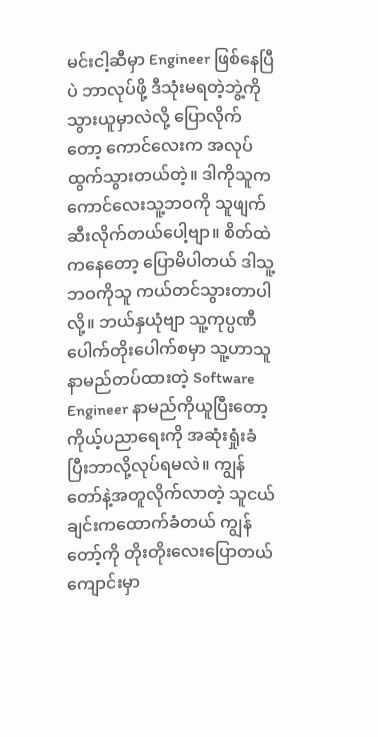မင်းငါ့ဆီမှာ Engineer ဖြစ်နေပြီပဲ ဘာလုပ်ဖို့ ဒီသုံးမရတဲ့ဘွဲ့ကိုသွားယူမှာလဲလို့ ပြောလိုက်တော့ ကောင်လေးက အလုပ်ထွက်သွားတယ်တဲ့။ ဒါကိုသူက ကောင်လေးသူ့ဘဝကို သူဖျက်ဆီးလိုက်တယ်ပေါ့ဗျာ။ စိတ်ထဲကနေတော့ ပြောမိပါတယ် ဒါသူ့ဘဝကိုသူ ကယ်တင်သွားတာပါလို့။ ဘယ်နှယုံဗျာ သူ့ကုပ္ပဏီပေါက်တိုးပေါက်စမှာ သူ့ဟာသူနာမည်တပ်ထားတဲ့ Software Engineer နာမည်ကိုယူပြီးတော့ ကိုယ့်ပညာရေးကို အဆုံးရှုံးခံပြီးဘာလို့လုပ်ရမလဲ။ ကျွန်တော်နဲ့အတူလိုက်လာတဲ့ သူငယ်ချင်းကထောက်ခံတယ် ကျွန်တော့်ကို တိုးတိုးလေးပြောတယ် ကျောင်းမှာ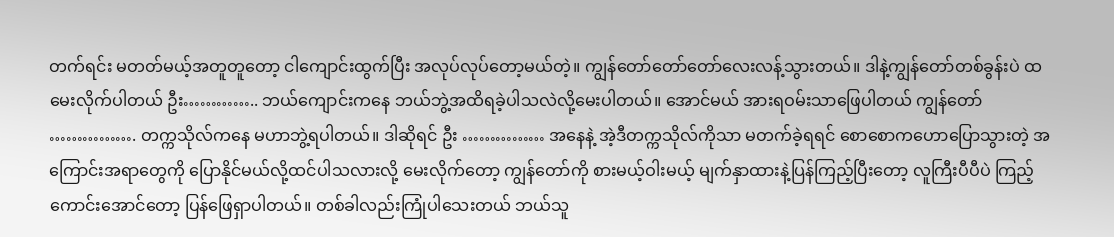တက်ရင်း မတတ်မယ့်အတူတူတော့ ငါကျောင်းထွက်ပြီး အလုပ်လုပ်တော့မယ်တဲ့။ ကျွန်တော်တော်တော်လေးလန့်သွားတယ်။ ဒါနဲ့ကျွန်တော်တစ်ခွန်းပဲ ထမေးလိုက်ပါတယ် ဦး………….. ဘယ်ကျောင်းကနေ ဘယ်ဘွဲ့အထိရခဲ့ပါသလဲလို့မေးပါတယ်။ အောင်မယ် အားရဝမ်းသာဖြေပါတယ် ကျွန်တော် ……………. တက္ကသိုလ်ကနေ မဟာဘွဲ့ရပါတယ်။ ဒါဆိုရင် ဦး …………… အနေနဲ့ အဲ့ဒီတက္ကသိုလ်ကိုသာ မတက်ခဲ့ရရင် စောစောကဟောပြောသွားတဲ့ အကြောင်းအရာတွေကို ပြောနိုင်မယ်လို့ထင်ပါသလားလို့ မေးလိုက်တော့ ကျွန်တော်ကို စားမယ့်ဝါးမယ့် မျက်နှာထားနဲ့ပြန်ကြည့်ပြီးတော့ လူကြီးပီပီပဲ ကြည့်ကောင်းအောင်တော့ ပြန်ဖြေရှာပါတယ်။ တစ်ခါလည်းကြုံပါသေးတယ် ဘယ်သူ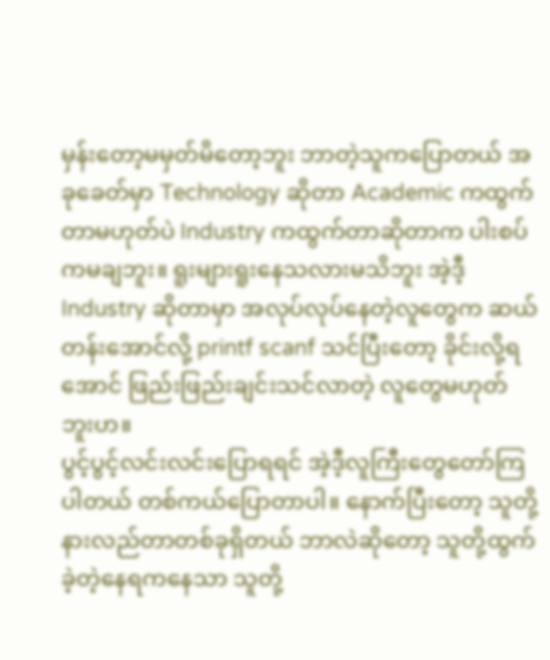မှန်းတော့မမှတ်မိတော့ဘူး ဘာတဲ့သူကပြောတယ် အခုခေတ်မှာ Technology ဆိုတာ Academic ကထွက်တာမဟုတ်ပဲ Industry ကထွက်တာဆိုတာက ပါးစပ်ကမချဘူး။ ရူးများရူးနေသလားမသိဘူး အဲ့ဒီ့ Industry ဆိုတာမှာ အလုပ်လုပ်နေတဲ့လူတွေက ဆယ်တန်းအောင်လို့ printf scanf သင်ပြီးတော့ ခိုင်းလို့ရအောင် ဖြည်းဖြည်းချင်းသင်လာတဲ့ လူတွေမဟုတ်ဘူးဟ။
ပွင့်ပွင့်လင်းလင်းပြောရရင် အဲ့ဒီ့လူကြီးတွေတော်ကြပါတယ် တစ်ကယ်ပြောတာပါ။ နောက်ပြီးတော့ သူတို့နားလည်တာတစ်ခုရှိတယ် ဘာလဲဆိုတော့ သူတို့ထွက်ခဲ့တဲ့နေရကနေသာ သူတို့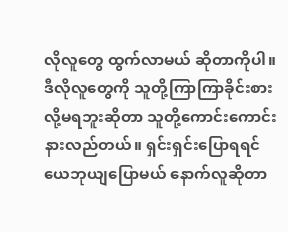လိုလူတွေ ထွက်လာမယ် ဆိုတာကိုပါ။ ဒီလိုလူတွေကို သူတို့ကြာကြာခိုင်းစားလို့မရဘူးဆိုတာ သူတို့ကောင်းကောင်းနားလည်တယ်။ ရှင်းရှင်းပြောရရင် ယေဘုယျပြောမယ် နောက်လူဆိုတာ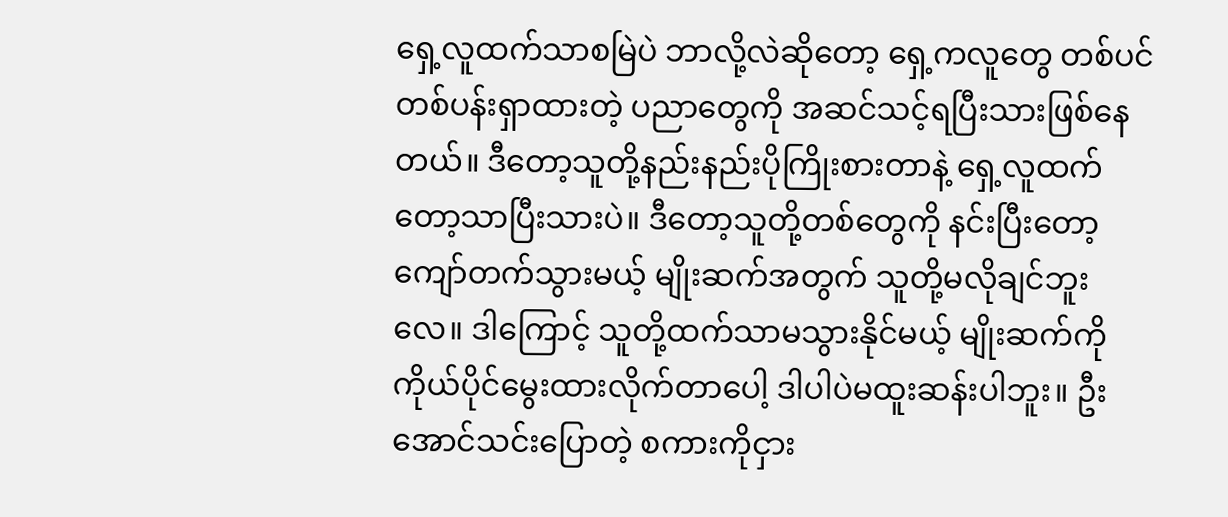ရှေ့လူထက်သာစမြဲပဲ ဘာလို့လဲဆိုတော့ ရှေ့ကလူတွေ တစ်ပင်တစ်ပန်းရှာထားတဲ့ ပညာတွေကို အဆင်သင့်ရပြီးသားဖြစ်နေတယ်။ ဒီတော့သူတို့နည်းနည်းပိုကြိုးစားတာနဲ့ ရှေ့လူထက်တော့သာပြီးသားပဲ။ ဒီတော့သူတို့တစ်တွေကို နင်းပြီးတော့ ကျော်တက်သွားမယ့် မျိုးဆက်အတွက် သူတို့မလိုချင်ဘူးလေ။ ဒါကြောင့် သူတို့ထက်သာမသွားနိုင်မယ့် မျိုးဆက်ကို ကိုယ်ပိုင်မွေးထားလိုက်တာပေါ့ ဒါပါပဲမထူးဆန်းပါဘူး။ ဦးအောင်သင်းပြောတဲ့ စကားကိုငှား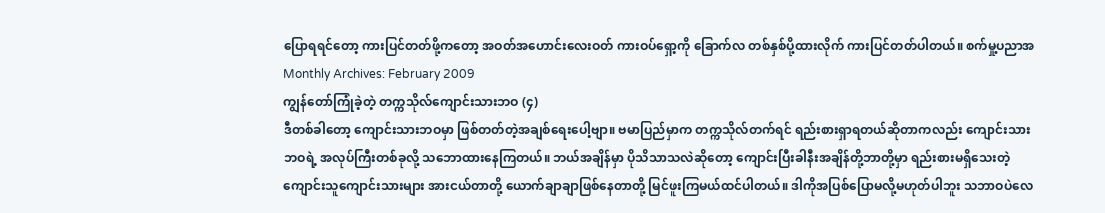ပြောရရင်တော့ ကားပြင်တတ်ဖို့ကတော့ အဝတ်အဟောင်းလေးဝတ် ကားဝပ်ရှော့ကို ခြောက်လ တစ်နှစ်ပို့ထားလိုက် ကားပြင်တတ်ပါတယ်။ စက်မှု့ပညာအ
Monthly Archives: February 2009
ကျွန်တော်ကြုံခဲ့တဲ့ တက္ကသိုလ်ကျောင်းသားဘဝ (၄)
ဒီတစ်ခါတော့ ကျောင်းသားဘဝမှာ ဖြစ်တတ်တဲ့အချစ်ရေးပေါ့ဗျာ။ ဗမာပြည်မှာက တက္ကသိုလ်တက်ရင် ရည်းစားရှာရတယ်ဆိုတာကလည်း ကျောင်းသားဘဝရဲ့ အလုပ်ကြီးတစ်ခုလို့ သဘောထားနေကြတယ်။ ဘယ်အချိန်မှာ ပိုသိသာသလဲဆိုတော့ ကျောင်းပြီးခါနီးအချိန်တို့ဘာတို့မှာ ရည်းစားမရှိသေးတဲ့ ကျောင်းသူကျောင်းသားများ အားငယ်တာတို့ ယောက်ချာချာဖြစ်နေတာတို့ မြင်ဖူးကြမယ်ထင်ပါတယ်။ ဒါကိုအပြစ်ပြောမလို့မဟုတ်ပါဘူး သဘာဝပဲလေ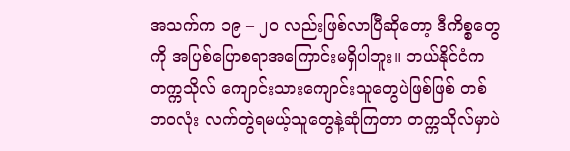အသက်က ၁၉ – ၂ဝ လည်းဖြစ်လာပြီဆိုတော့ ဒီကိစ္စတွေကို အပြစ်ပြောစရာအကြောင်းမရှိပါဘူး။ ဘယ်နိုင်ငံက တက္ကသိုလ် ကျောင်းသားကျောင်းသူတွေပဲဖြစ်ဖြစ် တစ်ဘဝလုံး လက်တွဲရမယ့်သူတွေနဲ့ဆုံကြတာ တက္ကသိုလ်မှာပဲ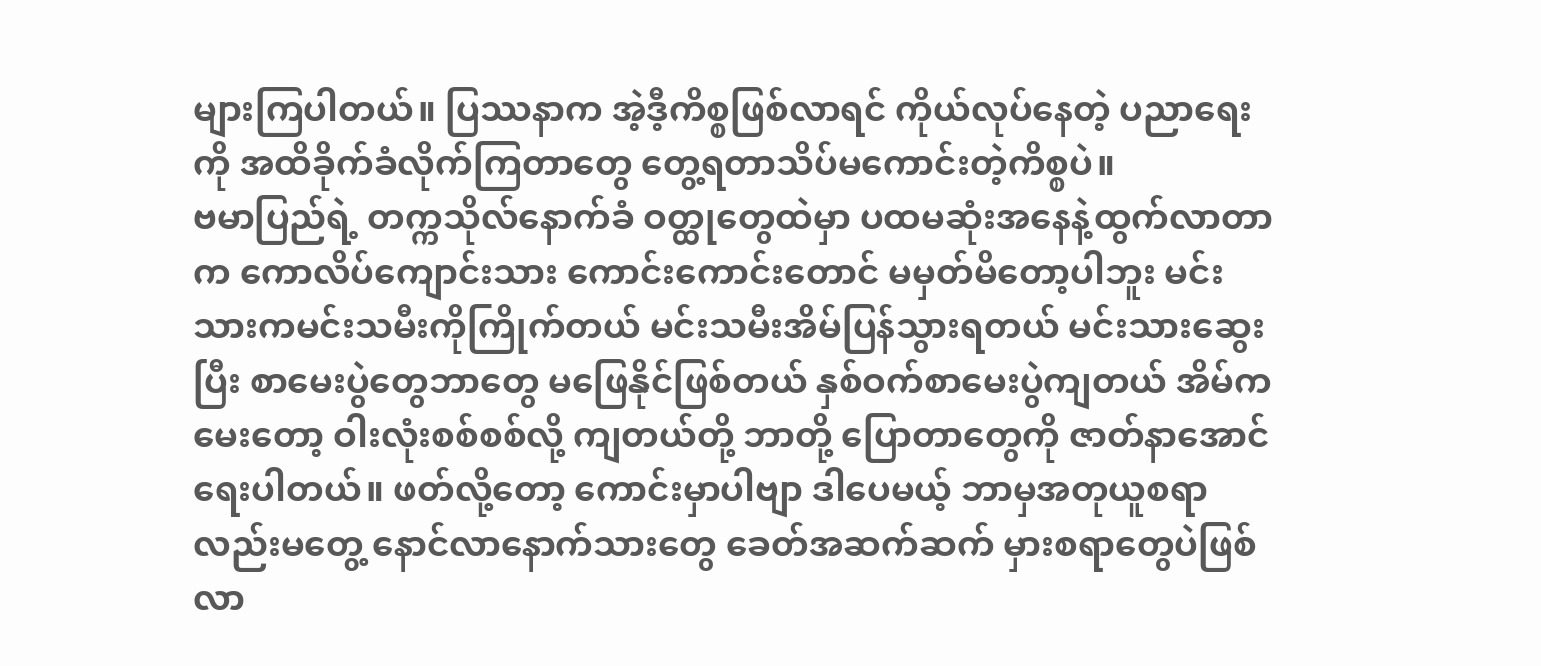များကြပါတယ်။ ပြဿနာက အဲ့ဒီ့ကိစ္စဖြစ်လာရင် ကိုယ်လုပ်နေတဲ့ ပညာရေးကို အထိခိုက်ခံလိုက်ကြတာတွေ တွေ့ရတာသိပ်မကောင်းတဲ့ကိစ္စပဲ။
ဗမာပြည်ရဲ့ တက္ကသိုလ်နောက်ခံ ဝတ္ထုတွေထဲမှာ ပထမဆုံးအနေနဲ့ထွက်လာတာက ကောလိပ်ကျောင်းသား ကောင်းကောင်းတောင် မမှတ်မိတော့ပါဘူး မင်းသားကမင်းသမီးကိုကြိုက်တယ် မင်းသမီးအိမ်ပြန်သွားရတယ် မင်းသားဆွေးပြီး စာမေးပွဲတွေဘာတွေ မဖြေနိုင်ဖြစ်တယ် နှစ်ဝက်စာမေးပွဲကျတယ် အိမ်ကမေးတော့ ဝါးလုံးစစ်စစ်လို့ ကျတယ်တို့ ဘာတို့ ပြောတာတွေကို ဇာတ်နာအောင်ရေးပါတယ်။ ဖတ်လို့တော့ ကောင်းမှာပါဗျာ ဒါပေမယ့် ဘာမှအတုယူစရာလည်းမတွေ့ နောင်လာနောက်သားတွေ ခေတ်အဆက်ဆက် မှားစရာတွေပဲဖြစ်လာ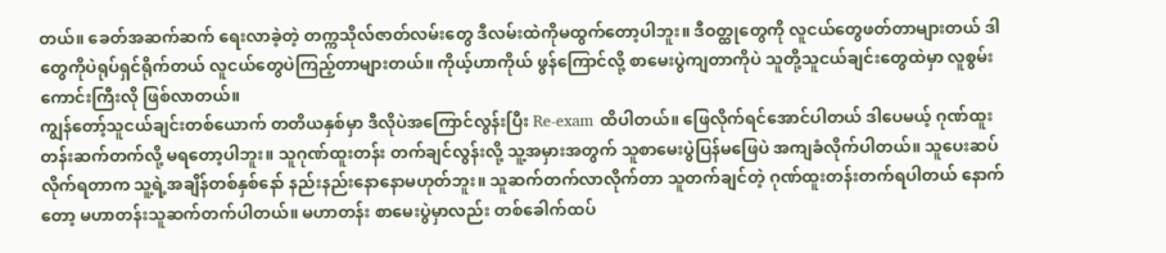တယ်။ ခေတ်အဆက်ဆက် ရေးလာခဲ့တဲ့ တက္ကသိုလ်ဇာတ်လမ်းတွေ ဒီလမ်းထဲကိုမထွက်တော့ပါဘူး။ ဒီဝတ္ထုတွေကို လူငယ်တွေဖတ်တာများတယ် ဒါတွေကိုပဲရုပ်ရှင်ရိုက်တယ် လူငယ်တွေပဲကြည့်တာများတယ်။ ကိုယ့်ဟာကိုယ် ဖွန်ကြောင်လို့ စာမေးပွဲကျတာကိုပဲ သူတို့သူငယ်ချင်းတွေထဲမှာ လူစွမ်းကောင်းကြီးလို ဖြစ်လာတယ်။
ကျွန်တော့်သူငယ်ချင်းတစ်ယောက် တတိယနှစ်မှာ ဒီလိုပဲအကြောင်လွန်းပြီး Re-exam ထိပါတယ်။ ဖြေလိုက်ရင်အောင်ပါတယ် ဒါပေမယ့် ဂုဏ်ထူးတန်းဆက်တက်လို့ မရတော့ပါဘူး။ သူဂုဏ်ထူးတန်း တက်ချင်လွန်းလို့ သူ့အမှားအတွက် သူစာမေးပွဲပြန်မဖြေပဲ အကျခံလိုက်ပါတယ်။ သူပေးဆပ်လိုက်ရတာက သူ့ရဲ့အချိန်တစ်နှစ်နော် နည်းနည်းနောနောမဟုတ်ဘူး။ သူဆက်တက်လာလိုက်တာ သူတက်ချင်တဲ့ ဂုဏ်ထူးတန်းတက်ရပါတယ် နောက်တော့ မဟာတန်းသူဆက်တက်ပါတယ်။ မဟာတန်း စာမေးပွဲမှာလည်း တစ်ခေါက်ထပ်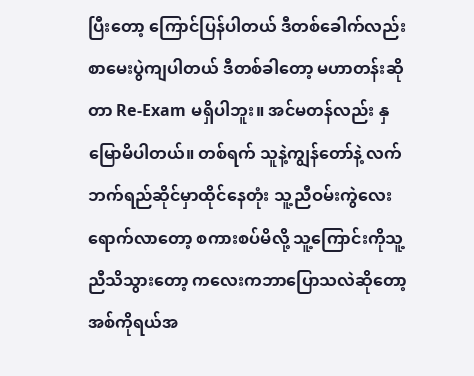ပြီးတော့ ကြောင်ပြန်ပါတယ် ဒီတစ်ခေါက်လည်း စာမေးပွဲကျပါတယ် ဒီတစ်ခါတော့ မဟာတန်းဆိုတာ Re-Exam မရှိပါဘူး။ အင်မတန်လည်း နှမြောမိပါတယ်။ တစ်ရက် သူနဲ့ကျွန်တော်နဲ့ လက်ဘက်ရည်ဆိုင်မှာထိုင်နေတုံး သူ့ညီဝမ်းကွဲလေးရောက်လာတော့ စကားစပ်မိလို့ သူ့ကြောင်းကိုသူ့ညီသိသွားတော့ ကလေးကဘာပြောသလဲဆိုတော့ အစ်ကိုရယ်အ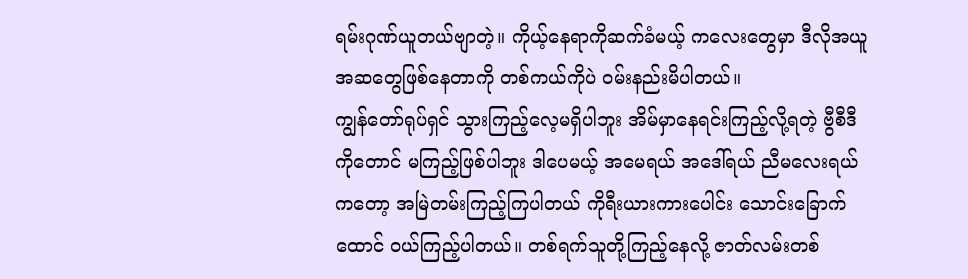ရမ်းဂုဏ်ယူတယ်ဗျာတဲ့။ ကိုယ့်နေရာကိုဆက်ခံမယ့် ကလေးတွေမှာ ဒီလိုအယူအဆတွေဖြစ်နေတာကို တစ်ကယ်ကိုပဲ ဝမ်းနည်းမိပါတယ်။
ကျွန်တော်ရုပ်ရှင် သွားကြည့်လေ့မရှိပါဘူး အိမ်မှာနေရင်းကြည့်လို့ရတဲ့ ဗွီစီဒီကိုတောင် မကြည့်ဖြစ်ပါဘူး ဒါပေမယ့် အမေရယ် အဒေါ်ရယ် ညီမလေးရယ်ကတော့ အမြဲတမ်းကြည့်ကြပါတယ် ကိုရီးယားကားပေါင်း သောင်းခြောက်ထောင် ဝယ်ကြည့်ပါတယ်။ တစ်ရက်သူတို့ကြည့်နေလို့ ဇာတ်လမ်းတစ်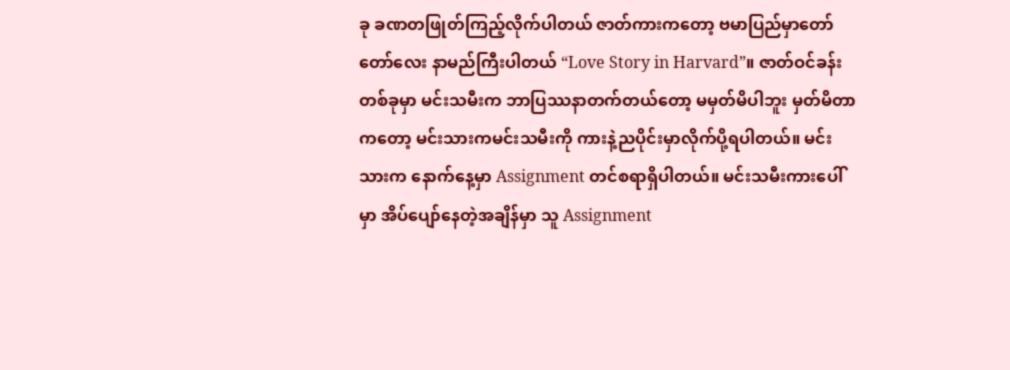ခု ခဏတဖြုတ်ကြည့်လိုက်ပါတယ် ဇာတ်ကားကတော့ ဗမာပြည်မှာတော်တော်လေး နာမည်ကြီးပါတယ် “Love Story in Harvard”။ ဇာတ်ဝင်ခန်းတစ်ခုမှာ မင်းသမီးက ဘာပြဿနာတက်တယ်တော့ မမှတ်မိပါဘူး မှတ်မိတာကတော့ မင်းသားကမင်းသမီးကို ကားနဲ့ညပိုင်းမှာလိုက်ပို့ရပါတယ်။ မင်းသားက နောက်နေ့မှာ Assignment တင်စရာရှိပါတယ်။ မင်းသမီးကားပေါ်မှာ အိပ်ပျော်နေတဲ့အချိန်မှာ သူ Assignment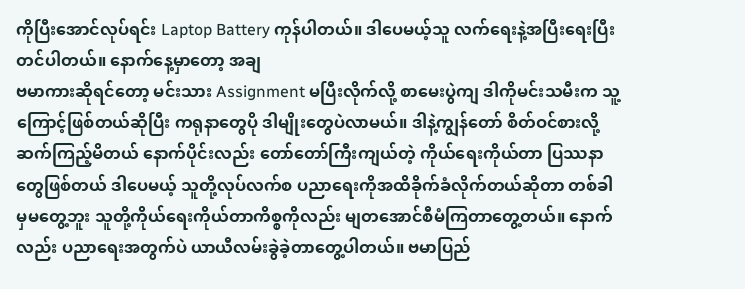ကိုပြီးအောင်လုပ်ရင်း Laptop Battery ကုန်ပါတယ်။ ဒါပေမယ့်သူ လက်ရေးနဲ့အပြီးရေးပြီးတင်ပါတယ်။ နောက်နေ့မှာတော့ အချ
ဗမာကားဆိုရင်တော့ မင်းသား Assignment မပြီးလိုက်လို့ စာမေးပွဲကျ ဒါကိုမင်းသမီးက သူ့ကြောင့်ဖြစ်တယ်ဆိုပြီး ကရုနာတွေပို ဒါမျိုးတွေပဲလာမယ်။ ဒါနဲ့ကျွန်တော် စိတ်ဝင်စားလို့ဆက်ကြည့်မိတယ် နောက်ပိုင်းလည်း တော်တော်ကြီးကျယ်တဲ့ ကိုယ်ရေးကိုယ်တာ ပြဿနာတွေဖြစ်တယ် ဒါပေမယ့် သူတို့လုပ်လက်စ ပညာရေးကိုအထိခိုက်ခံလိုက်တယ်ဆိုတာ တစ်ခါမှမတွေ့ဘူး သူတို့ကိုယ်ရေးကိုယ်တာကိစ္စကိုလည်း မျတအောင်စီမံကြတာတွေ့တယ်။ နောက်လည်း ပညာရေးအတွက်ပဲ ယာယီလမ်းခွဲခဲ့တာတွေ့ပါတယ်။ ဗမာပြည်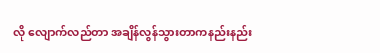လို လျောက်လည်တာ အချိန်လွန်သွားတာကနည်းနည်း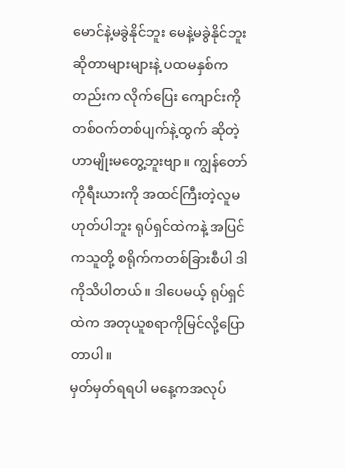မောင်နဲ့မခွဲနိုင်ဘူး မေနဲ့မခွဲနိုင်ဘူးဆိုတာများများနဲ့ ပထမနှစ်ကတည်းက လိုက်ပြေး ကျောင်းကိုတစ်ဝက်တစ်ပျက်နဲ့ထွက် ဆိုတဲ့ဟာမျိုးမတွေ့ဘူးဗျာ။ ကျွန်တော်ကိုရီးယားကို အထင်ကြီးတဲ့လူမဟုတ်ပါဘူး ရုပ်ရှင်ထဲကနဲ့ အပြင်ကသူတို့ စရိုက်ကတစ်ခြားစီပါ ဒါကိုသိပါတယ်။ ဒါပေမယ့် ရုပ်ရှင်ထဲက အတုယူစရာကိုမြင်လို့ပြောတာပါ။
မှတ်မှတ်ရရပါ မနေ့ကအလုပ်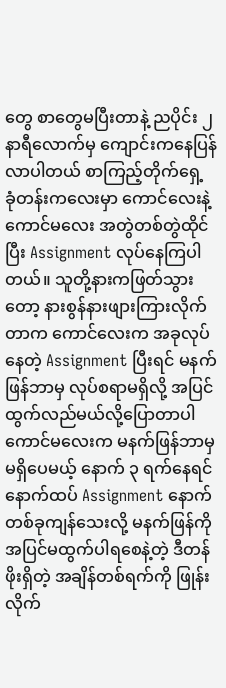တွေ စာတွေမပြီးတာနဲ့ ညပိုင်း ၂ နာရီလောက်မှ ကျောင်းကနေပြန်လာပါတယ် စာကြည့်တိုက်ရှေ့ ခုံတန်းကလေးမှာ ကောင်လေးနဲ့ ကောင်မလေး အတွဲတစ်တွဲထိုင်ပြီး Assignment လုပ်နေကြပါတယ်။ သူတို့နားကဖြတ်သွားတော့ နားစွန်နားဖျားကြားလိုက်တာက ကောင်လေးက အခုလုပ်နေတဲ့ Assignment ပြီးရင် မနက်ဖြန်ဘာမှ လုပ်စရာမရှိလို့ အပြင်ထွက်လည်မယ်လို့ပြောတာပါ ကောင်မလေးက မနက်ဖြန်ဘာမှ မရှိပေမယ့် နောက် ၃ ရက်နေရင်နောက်ထပ် Assignment နောက်တစ်ခုကျန်သေးလို့ မနက်ဖြန်ကို အပြင်မထွက်ပါရစေနဲ့တဲ့ ဒီတန်ဖိုးရှိတဲ့ အချိန်တစ်ရက်ကို ဖြုန်းလိုက်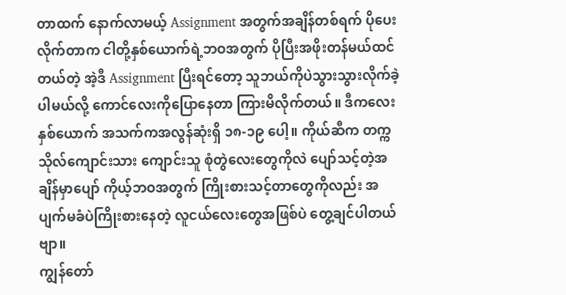တာထက် နောက်လာမယ့် Assignment အတွက်အချိန်တစ်ရက် ပိုပေးလိုက်တာက ငါတို့နှစ်ယောက်ရဲ့ဘဝအတွက် ပိုပြီးအဖိုးတန်မယ်ထင်တယ်တဲ့ အဲ့ဒီ Assignment ပြီးရင်တော့ သူဘယ်ကိုပဲသွားသွားလိုက်ခဲ့ပါမယ်လို့ ကောင်လေးကိုပြောနေတာ ကြားမိလိုက်တယ်။ ဒီကလေးနှစ်ယောက် အသက်ကအလွန်ဆုံးရှိ ၁၈-၁၉ ပေါ့။ ကိုယ်ဆီက တက္ကသိုလ်ကျောင်းသား ကျောင်းသူ စုံတွဲလေးတွေကိုလဲ ပျော်သင့်တဲ့အချိန်မှာပျော် ကိုယ့်ဘဝအတွက် ကြိုးစားသင့်တာတွေကိုလည်း အပျက်မခံပဲကြိုးစားနေတဲ့ လူငယ်လေးတွေအဖြစ်ပဲ တွေ့ချင်ပါတယ်ဗျာ။
ကျွန်တော်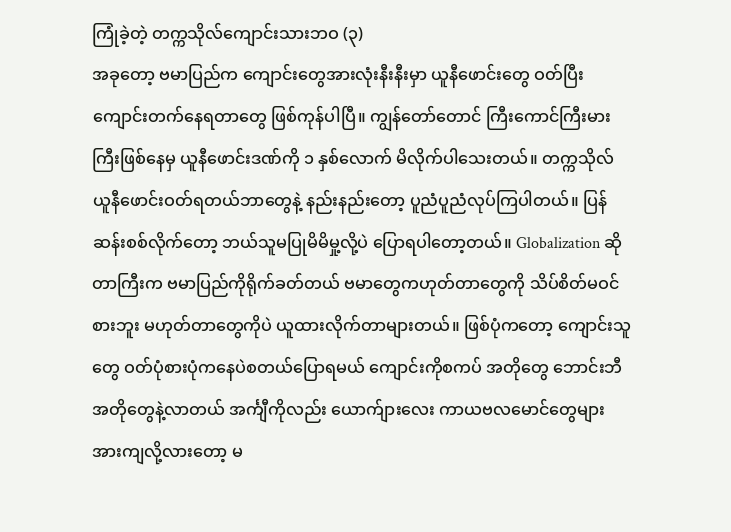ကြုံခဲ့တဲ့ တက္ကသိုလ်ကျောင်းသားဘဝ (၃)
အခုတော့ ဗမာပြည်က ကျောင်းတွေအားလုံးနီးနီးမှာ ယူနီဖောင်းတွေ ဝတ်ပြီးကျောင်းတက်နေရတာတွေ ဖြစ်ကုန်ပါပြီ။ ကျွန်တော်တောင် ကြီးကောင်ကြီးမားကြီးဖြစ်နေမှ ယူနီဖောင်းဒဏ်ကို ၁ နှစ်လောက် မိလိုက်ပါသေးတယ်။ တက္ကသိုလ် ယူနီဖောင်းဝတ်ရတယ်ဘာတွေနဲ့ နည်းနည်းတော့ ပူညံပူညံလုပ်ကြပါတယ်။ ပြန်ဆန်းစစ်လိုက်တော့ ဘယ်သူမပြုမိမိမှု့လို့ပဲ ပြောရပါတော့တယ်။ Globalization ဆိုတာကြီးက ဗမာပြည်ကိုရိုက်ခတ်တယ် ဗမာတွေကဟုတ်တာတွေကို သိပ်စိတ်မဝင်စားဘူး မဟုတ်တာတွေကိုပဲ ယူထားလိုက်တာများတယ်။ ဖြစ်ပုံကတော့ ကျောင်းသူတွေ ဝတ်ပုံစားပုံကနေပဲစတယ်ပြောရမယ် ကျောင်းကိုစကပ် အတိုတွေ ဘောင်းဘီအတိုတွေနဲ့လာတယ် အင်္ကျီကိုလည်း ယောက်ျားလေး ကာယဗလမောင်တွေများ အားကျလို့လားတော့ မ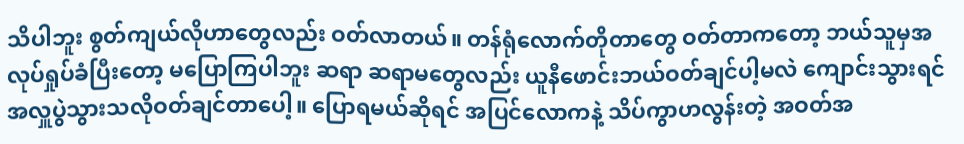သိပါဘူး စွတ်ကျယ်လိုဟာတွေလည်း ဝတ်လာတယ်။ တန်ရုံလောက်တိုတာတွေ ဝတ်တာကတော့ ဘယ်သူမှအလုပ်ရှုပ်ခံပြီးတော့ မပြောကြပါဘူး ဆရာ ဆရာမတွေလည်း ယူနီဖောင်းဘယ်ဝတ်ချင်ပါ့မလဲ ကျောင်းသွားရင် အလှူပွဲသွားသလိုဝတ်ချင်တာပေါ့။ ပြောရမယ်ဆိုရင် အပြင်လောကနဲ့ သိပ်ကွာဟလွန်းတဲ့ အဝတ်အ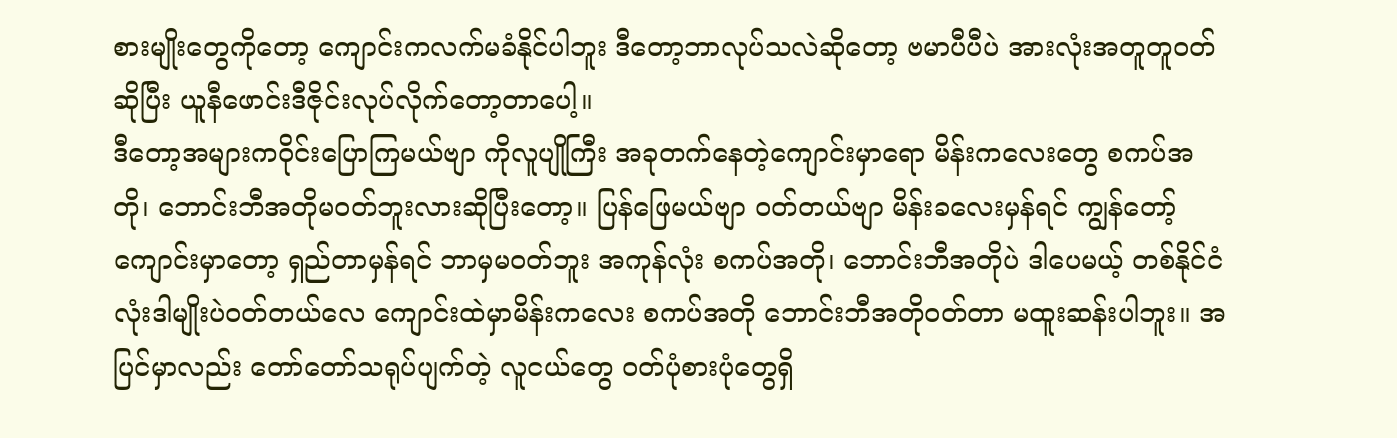စားမျိုးတွေကိုတော့ ကျောင်းကလက်မခံနိုင်ပါဘူး ဒီတော့ဘာလုပ်သလဲဆိုတော့ ဗမာပီပီပဲ အားလုံးအတူတူဝတ်ဆိုပြီး ယူနီဖောင်းဒီဇိုင်းလုပ်လိုက်တော့တာပေါ့။
ဒီတော့အများကဝိုင်းပြောကြမယ်ဗျာ ကိုလူပျိုကြီး အခုတက်နေတဲ့ကျောင်းမှာရော မိန်းကလေးတွေ စကပ်အတို၊ ဘောင်းဘီအတိုမဝတ်ဘူးလားဆိုပြီးတော့။ ပြန်ဖြေမယ်ဗျာ ဝတ်တယ်ဗျာ မိန်းခလေးမှန်ရင် ကျွန်တော့်ကျောင်းမှာတော့ ရှည်တာမှန်ရင် ဘာမှမဝတ်ဘူး အကုန်လုံး စကပ်အတို၊ ဘောင်းဘီအတိုပဲ ဒါပေမယ့် တစ်နိုင်ငံလုံးဒါမျိုးပဲဝတ်တယ်လေ ကျောင်းထဲမှာမိန်းကလေး စကပ်အတို ဘောင်းဘီအတိုဝတ်တာ မထူးဆန်းပါဘူး။ အပြင်မှာလည်း တော်တော်သရုပ်ပျက်တဲ့ လူငယ်တွေ ဝတ်ပုံစားပုံတွေရှိ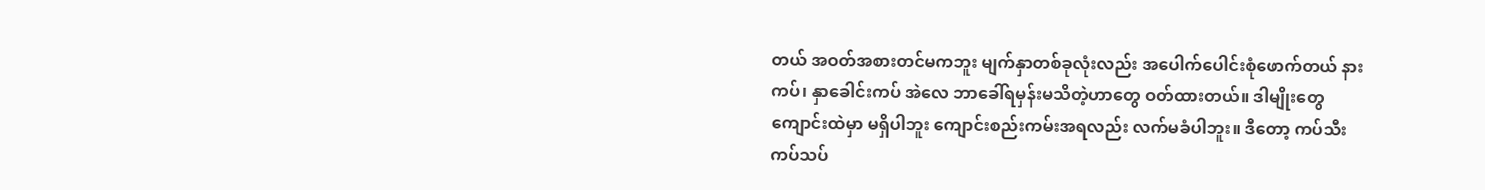တယ် အဝတ်အစားတင်မကဘူး မျက်နှာတစ်ခုလုံးလည်း အပေါက်ပေါင်းစုံဖောက်တယ် နားကပ်၊ နှာခေါင်းကပ် အဲလေ ဘာခေါ်ရမှန်းမသိတဲ့ဟာတွေ ဝတ်ထားတယ်။ ဒါမျိုးတွေကျောင်းထဲမှာ မရှိပါဘူး ကျောင်းစည်းကမ်းအရလည်း လက်မခံပါဘူး။ ဒီတော့ ကပ်သီးကပ်သပ်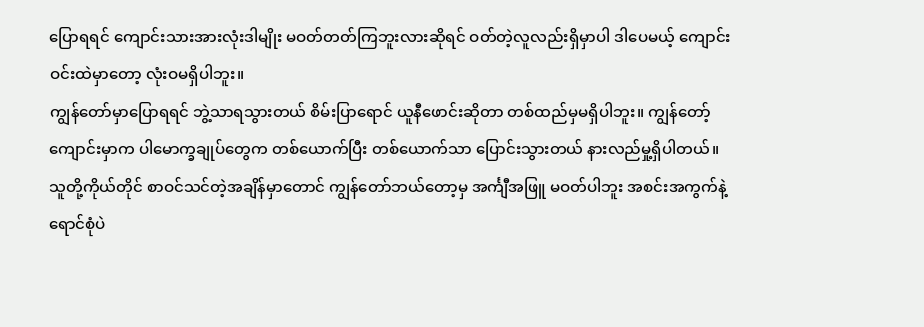ပြောရရင် ကျောင်းသားအားလုံးဒါမျိုး မဝတ်တတ်ကြဘူးလားဆိုရင် ဝတ်တဲ့လူလည်းရှိမှာပါ ဒါပေမယ့် ကျောင်းဝင်းထဲမှာတော့ လုံးဝမရှိပါဘူး။
ကျွန်တော်မှာပြောရရင် ဘွဲ့သာရသွားတယ် စိမ်းပြာရောင် ယူနီဖောင်းဆိုတာ တစ်ထည်မှမရှိပါဘူး။ ကျွန်တော့်ကျောင်းမှာက ပါမောက္ခချုပ်တွေက တစ်ယောက်ပြီး တစ်ယောက်သာ ပြောင်းသွားတယ် နားလည်မှု့ရှိပါတယ်။ သူတို့ကိုယ်တိုင် စာဝင်သင်တဲ့အချိန်မှာတောင် ကျွန်တော်ဘယ်တော့မှ အင်္ကျီအဖြူ မဝတ်ပါဘူး အစင်းအကွက်နဲ့ ရောင်စုံပဲ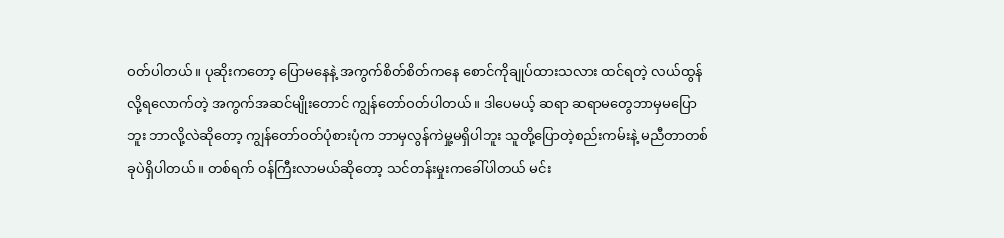ဝတ်ပါတယ်။ ပုဆိုးကတော့ ပြောမနေနဲ့ အကွက်စိတ်စိတ်ကနေ စောင်ကိုချုပ်ထားသလား ထင်ရတဲ့ လယ်ထွန်လို့ရလောက်တဲ့ အကွက်အဆင်မျိုးတောင် ကျွန်တော်ဝတ်ပါတယ်။ ဒါပေမယ့် ဆရာ ဆရာမတွေဘာမှမပြောဘူး ဘာလို့လဲဆိုတော့ ကျွန်တော်ဝတ်ပုံစားပုံက ဘာမှလွန်ကဲမှု့မရှိပါဘူး သူတို့ပြောတဲ့စည်းကမ်းနဲ့ မညီတာတစ်ခုပဲရှိပါတယ်။ တစ်ရက် ဝန်ကြီးလာမယ်ဆိုတော့ သင်တန်းမှုးကခေါ်ပါတယ် မင်း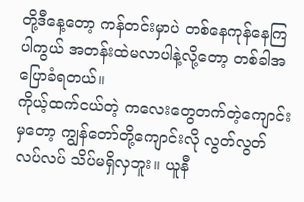တို့ဒီနေ့တော့ ကန်တင်းမှာပဲ တစ်နေကုန်နေကြပါကွယ် အတန်းထဲမလာပါနဲ့လို့တော့ တစ်ခါအပြောခံရတယ်။
ကိုယ့်ထက်ငယ်တဲ့ ကလေးတွေတက်တဲ့ကျောင်းမှတော့ ကျွန်တော်တို့ကျောင်းလို လွတ်လွတ်လပ်လပ် သိပ်မရှိလှဘူး။ ယူနီ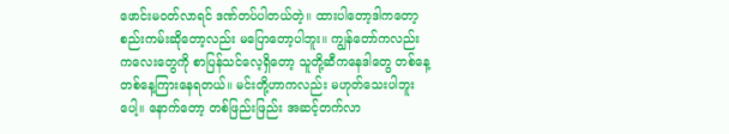ဖောင်းမဝတ်လာရင် ဒဏ်တပ်ပါတယ်တဲ့။ ထားပါတော့ဒါကတော့ စည်းကမ်းဆိုတော့လည်း မပြောတော့ပါဘူး။ ကျွန်တော်ကလည်း ကလေးတွေကို စာပြန်သင်လေ့ရှိတော့ သူတို့ဆီကနေဒါတွေ တစ်နေ့တစ်နေ့ကြားနေရတယ်။ မင်းတို့ဟာကလည်း မဟုတ်သေးပါဘူးပေါ့။ နောက်တော့ တစ်ဖြည်းဖြည်း အဆင့်တက်လာ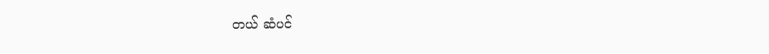တယ် ဆံပင်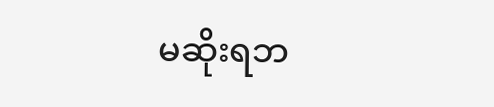မဆိုးရဘ